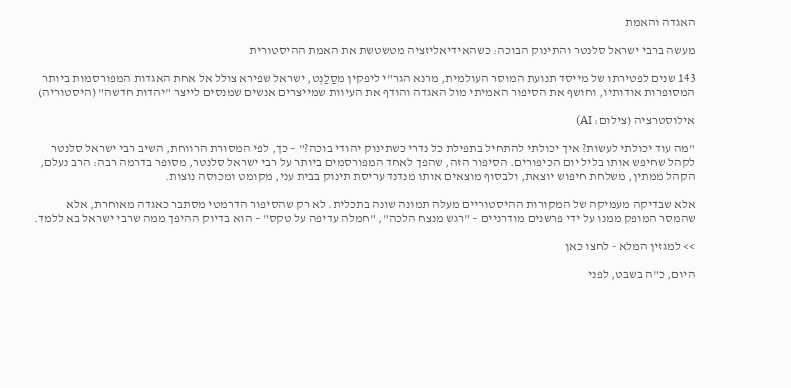האגדה והאמת

מעשה ברבי ישראל סלנטר והתינוק הבוכה: כשהאידיאליזציה מטשטשת את האמת ההיסטורית

143 שנים לפטירתו של מייסד תנועת המוסר העולמית, מרנא הגר"י ליפקין מסַלַנְט, ישראל שפירא צולל אל אחת האגדות המפורסמות ביותר המסופרות אודותיו, וחושף את הסיפור האמיתי מול האגדה והודף את העיוות שמייצרים אנשים שמנסים לייצר "יהדות חדשה" (היסטוריה)

אילוסטרציה (צילום: AI)

"מה עוד יכולתי לעשות? איך יכולתי להתחיל בתפילת כל נדרי כשתינוק יהודי בוכה?" – כך, לפי המסורת הרווחת, השיב רבי ישראל סלנטר לקהל שחיפש אותו בליל יום הכיפורים. הסיפור הזה, שהפך לאחד המפורסמים ביותר על רבי ישראל סלנטר, מסופר בדרמה רבה: הרב נעלם, הקהל ממתין, משלחת חיפוש יוצאת, ולבסוף מוצאים אותו מנדנד עריסת תינוק בבית עני, מקומט ומכוסה נוצות.

אלא שבדיקה מעמיקה של המקורות ההיסטוריים מעלה תמונה שונה בתכלית. לא רק שהסיפור הדרמטי מסתבר כאגדה מאוחרת, אלא שהמסר המופק ממנו על ידי פרשנים מודרניים – "רגש מנצח הלכה", "חמלה עדיפה על טקס" – הוא בדיוק ההיפך ממה שרבי ישראל בא ללמד.

>> למגזין המלא - לחצו כאן

היום, כ"ה בשבט, לפני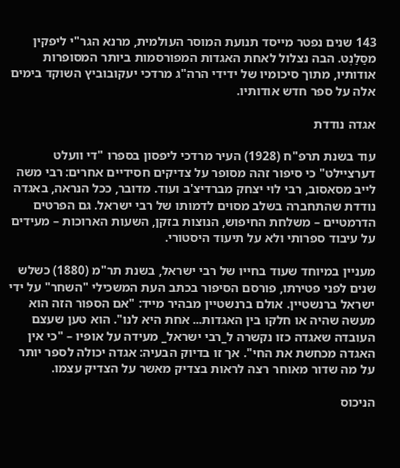143 שנים נפטר מייסד תנועת המוסר העולמית, מרנא הגר"י ליפקין מסַלַנְט. הבה נצלול לאחת האגדות המפורסמות ביותר המסופרות אודותיו, מתוך סיכומיו של ידידי הרה"ג מרדכי יעקובוביץ השוקד בימים אלה על ספר חדש אודותיו.

אגדה נודדת

עוד בשנת תרפ"ח (1928) העיר מרדכי ליפסון בספרו "די וועלט דערציילט" כי סיפור זהה מסופר על צדיקים חסידיים אחרים: רבי משה לייב מסאסוב, רבי לוי יצחק מברדיצ'ב ועוד. מדובר, ככל הנראה, באגדה נודדת שהתחברה בשלב מסוים לדמותו של רבי ישראל. גם הפרטים הדרמטיים – משלחת החיפוש, הנוצות בזקן, השעות הארוכות – מעידים על עיבוד ספרותי ולא על תיעוד היסטורי.

מעניין במיוחד שעוד בחייו של רבי ישראל, בשנת תר"מ (1880) כשלש שנים לפני פטירתו, פורסם הסיפור בכתב העת המשכילי "השחר" על ידי ישראל ברנשטיין. אולם ברנשטיין מבהיר מייד: "אם הספור הזה הוא מעשה שהיה או חלקו בין האגדות... אחת היא לנו". הוא טען שעצם העובדה שאגדה כזו נקשרה ל_רבי ישראל_ מעידה על אופיו – "כי אין האגדה מכחשת את החי". אך זו בדיוק הבעיה: אגדה יכולה לספר יותר על מה שדור מאוחר רצה לראות בצדיק מאשר על הצדיק עצמו.

הניכוס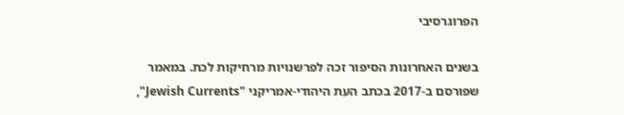הפרוגרסיבי

בשנים האחרונות הסיפור זכה לפרשנויות מרחיקות לכת. במאמר שפורסם ב-2017 בכתב העת היהודי-אמריקני "Jewish Currents",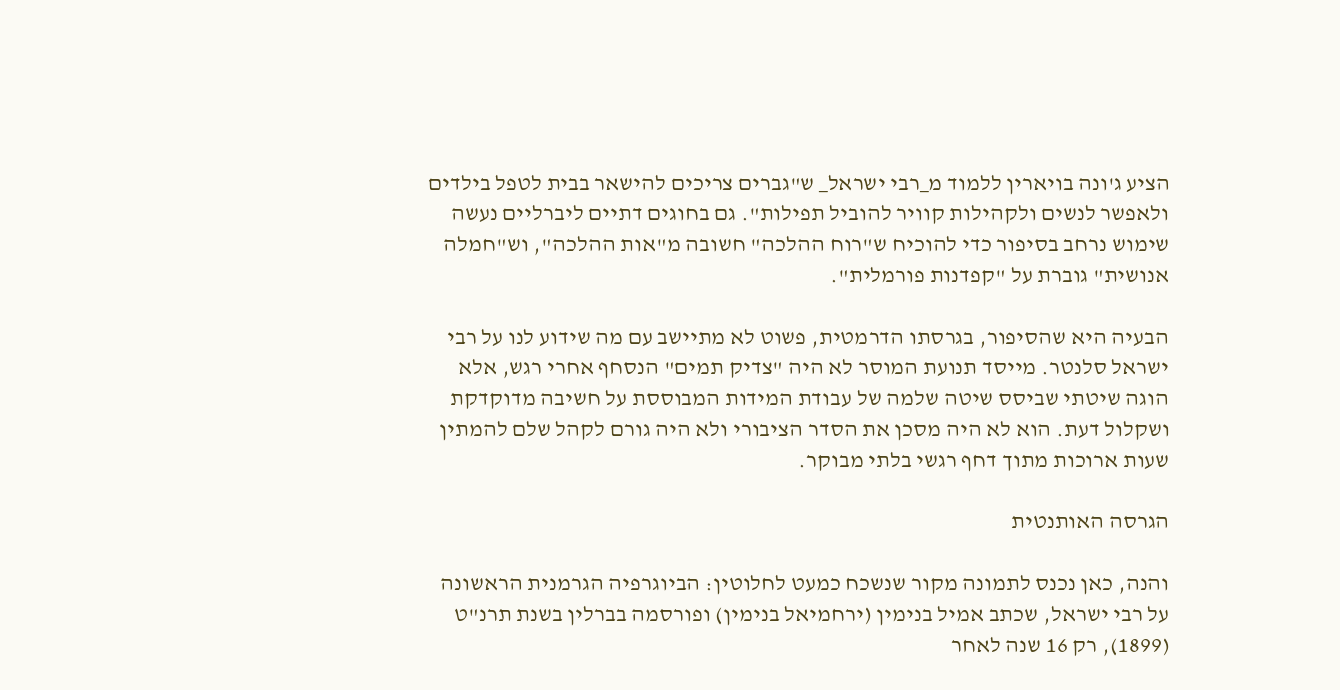הציע ג'ונה בויארין ללמוד מ_רבי ישראל_ ש"גברים צריכים להישאר בבית לטפל בילדים ולאפשר לנשים ולקהילות קוויר להוביל תפילות". גם בחוגים דתיים ליברליים נעשה שימוש נרחב בסיפור כדי להוכיח ש"רוח ההלכה" חשובה מ"אות ההלכה", וש"חמלה אנושית" גוברת על "קפדנות פורמלית".

הבעיה היא שהסיפור, בגרסתו הדרמטית, פשוט לא מתיישב עם מה שידוע לנו על רבי ישראל סלנטר. מייסד תנועת המוסר לא היה "צדיק תמים" הנסחף אחרי רגש, אלא הוגה שיטתי שביסס שיטה שלמה של עבודת המידות המבוססת על חשיבה מדוקדקת ושקלול דעת. הוא לא היה מסכן את הסדר הציבורי ולא היה גורם לקהל שלם להמתין שעות ארוכות מתוך דחף רגשי בלתי מבוקר.

הגרסה האותנטית

והנה, כאן נכנס לתמונה מקור שנשכח כמעט לחלוטין: הביוגרפיה הגרמנית הראשונה על רבי ישראל, שכתב אמיל בנימין (ירחמיאל בנימין) ופורסמה בברלין בשנת תרנ"ט (1899), רק 16 שנה לאחר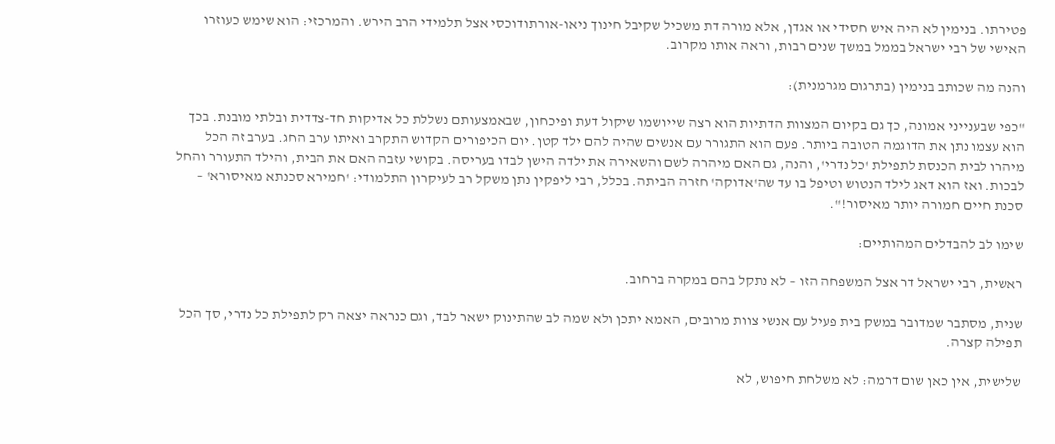פטירתו. בנימין לא היה איש חסידי או אגדן, אלא מורה דת משכיל שקיבל חינוך ניאו-אורתודוכסי אצל תלמידי הרב הירש. והמרכזי: הוא שימש כעוזרו האישי של רבי ישראל בממל במשך שנים רבות, וראה אותו מקרוב.

והנה מה שכותב בנימין (בתרגום מגרמנית):

"כפי שבענייני אמונה, כך גם בקיום המצוות הדתיות הוא רצה שייושמו שיקול דעת ופיכחון, שבאמצעותם נשללת כל אדיקות חד-צדדית ובלתי מובנת. בכך הוא עצמו נתן את הדוגמה הטובה ביותר. פעם הוא התגורר עם אנשים שהיה להם ילד קטן. יום הכיפורים הקדוש התקרב ואיתו ערב החג. בערב זה הכל מיהרו לבית הכנסת לתפילת 'כל נדרי', והנה, גם האם מיהרה לשם והשאירה את ילדה הישן לבדו בעריסה. בקושי עזבה האם את הבית, והילד התעורר והחל לבכות. ואז הוא דאג לילד הנטוש וטיפל בו עד שה'אדוקה' חזרה הביתה. בכלל, רבי ליפקין נתן משקל רב לעיקרון התלמודי: 'חמירא סכנתא מאיסורא' – סכנת חיים חמורה יותר מאיסור!".

שימו לב להבדלים המהותיים:

ראשית, רבי ישראל דר אצל המשפחה הזו – לא נתקל בהם במקרה ברחוב.

שנית, מסתבר שמדובר במשק בית פעיל עם אנשי צוות מרובים, האמא יתכן ולא שמה לב שהתינוק ישאר לבד, וגם כנראה יצאה רק לתפילת כל נדרי, סך הכל תפילה קצרה.

שלישית, אין כאן שום דרמה: לא משלחת חיפוש, לא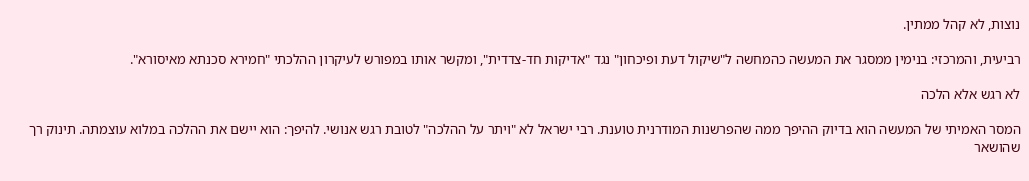נוצות, לא קהל ממתין.

רביעית, והמרכזי: בנימין ממסגר את המעשה כהמחשה ל"שיקול דעת ופיכחון" נגד "אדיקות חד-צדדית", ומקשר אותו במפורש לעיקרון ההלכתי "חמירא סכנתא מאיסורא".

לא רגש אלא הלכה

המסר האמיתי של המעשה הוא בדיוק ההיפך ממה שהפרשנות המודרנית טוענת. רבי ישראל לא "ויתר על ההלכה" לטובת רגש אנושי. להיפך: הוא יישם את ההלכה במלוא עוצמתה. תינוק רך שהושאר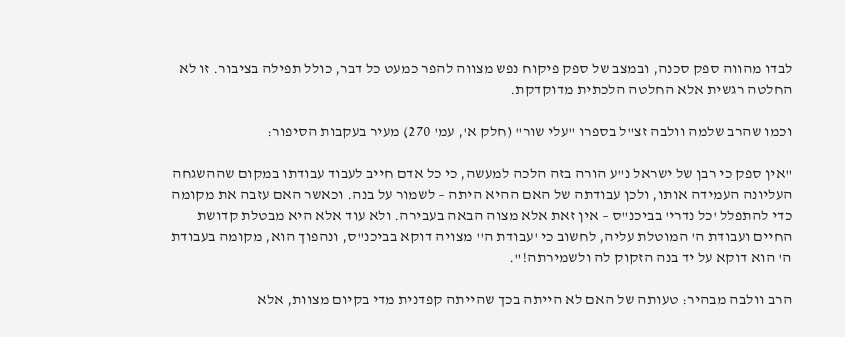לבדו מהווה ספק סכנה, ובמצב של ספק פיקוח נפש מצווה להפר כמעט כל דבר, כולל תפילה בציבור. זו לא החלטה רגשית אלא החלטה הלכתית מדוקדקת.

וכמו שהרב שלמה וולבה זצ"ל בספרו "עלי שור" (חלק א', עמ' 270) מעיר בעקבות הסיפור:

"אין ספק כי רבן של ישראל נ"ע הורה בזה הלכה למעשה, כי כל אדם חייב לעבוד עבודתו במקום שההשגחה העליונה העמידה אותו, ולכן עבודתה של האם ההיא היתה – לשמור על בנה. וכאשר האם עזבה את מקומה כדי להתפלל 'כל נדרי' בביכנ"ס – אין זאת אלא מצוה הבאה בעבירה. ולא עוד אלא היא מבטלת קדושת החיים ועבודת ה' המוטלת עליה, לחשוב כי 'עבודת ה'' מצויה דוקא בביכנ"ס, ונהפוך הוא, מקומה בעבודת ה' הוא דוקא על יד בנה הזקוק לה ולשמירתה!".

הרב וולבה מבהיר: טעותה של האם לא הייתה בכך שהייתה קפדנית מדי בקיום מצוות, אלא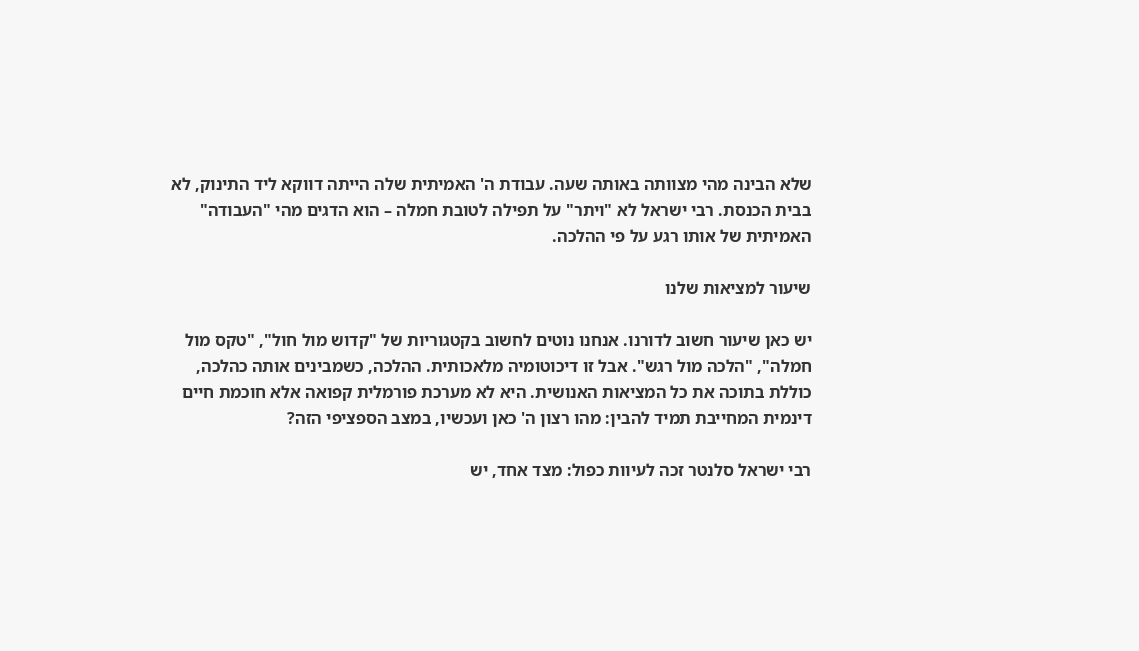שלא הבינה מהי מצוותה באותה שעה. עבודת ה' האמיתית שלה הייתה דווקא ליד התינוק, לא בבית הכנסת. רבי ישראל לא "ויתר" על תפילה לטובת חמלה – הוא הדגים מהי "העבודה" האמיתית של אותו רגע על פי ההלכה.

שיעור למציאות שלנו

יש כאן שיעור חשוב לדורנו. אנחנו נוטים לחשוב בקטגוריות של "קדוש מול חול", "טקס מול חמלה", "הלכה מול רגש". אבל זו דיכוטומיה מלאכותית. ההלכה, כשמבינים אותה כהלכה, כוללת בתוכה את כל המציאות האנושית. היא לא מערכת פורמלית קפואה אלא חוכמת חיים דינמית המחייבת תמיד להבין: מהו רצון ה' כאן ועכשיו, במצב הספציפי הזה?

רבי ישראל סלנטר זכה לעיוות כפול: מצד אחד, יש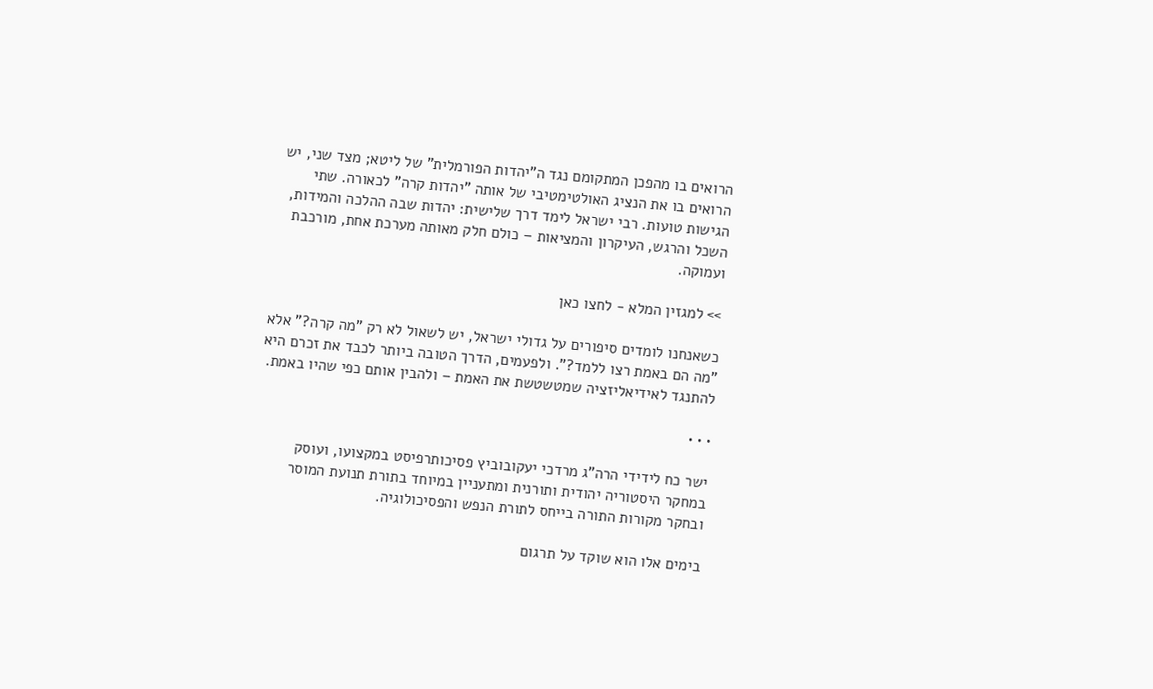הרואים בו מהפכן המתקומם נגד ה"יהדות הפורמלית" של ליטא; מצד שני, יש הרואים בו את הנציג האולטימטיבי של אותה "יהדות קרה" לכאורה. שתי הגישות טועות. רבי ישראל לימד דרך שלישית: יהדות שבה ההלכה והמידות, השכל והרגש, העיקרון והמציאות – כולם חלק מאותה מערכת אחת, מורכבת ועמוקה.

>> למגזין המלא - לחצו כאן

כשאנחנו לומדים סיפורים על גדולי ישראל, יש לשאול לא רק "מה קרה?" אלא "מה הם באמת רצו ללמד?". ולפעמים, הדרך הטובה ביותר לכבד את זכרם היא להתנגד לאידיאליזציה שמטשטשת את האמת – ולהבין אותם כפי שהיו באמת.

• • •

ישר כח לידידי הרה"ג מרדכי יעקובוביץ פסיכותרפיסט במקצועו, ועוסק במחקר היסטוריה יהודית ותורנית ומתעניין במיוחד בתורת תנועת המוסר ובחקר מקורות התורה בייחס לתורת הנפש והפסיכולוגיה.

בימים אלו הוא שוקד על תרגום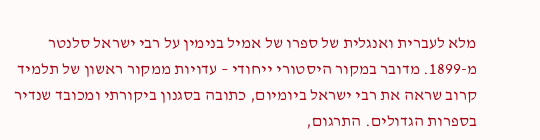מלא לעברית ואנגלית של ספרו של אמיל בנימין על רבי ישראל סלנטר מ-1899. מדובר במקור היסטורי ייחודי – עדויות ממקור ראשון של תלמיד קרוב שראה את רבי ישראל ביומיום, כתובה בסגנון ביקורתי ומכובד שנדיר בספרות הגדולים. התרגום,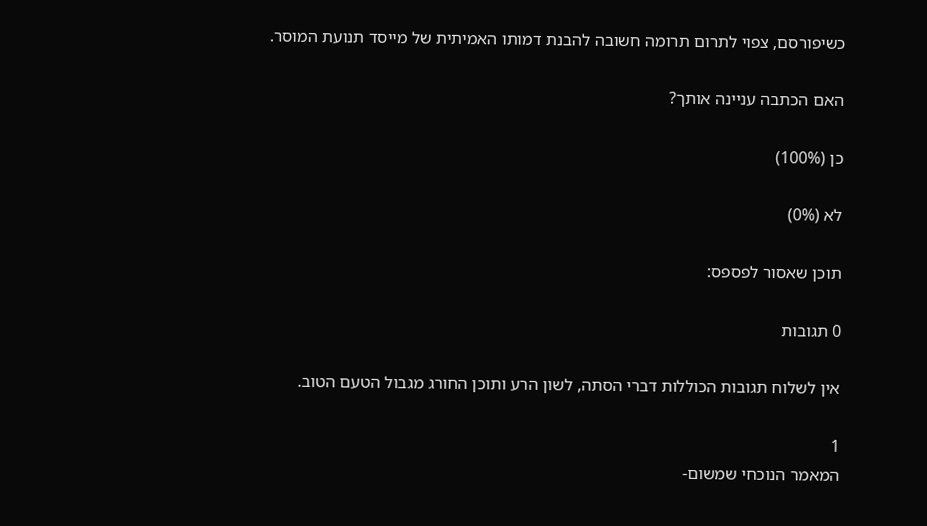כשיפורסם, צפוי לתרום תרומה חשובה להבנת דמותו האמיתית של מייסד תנועת המוסר.

האם הכתבה עניינה אותך?

כן (100%)

לא (0%)

תוכן שאסור לפספס:

0 תגובות

אין לשלוח תגובות הכוללות דברי הסתה, לשון הרע ותוכן החורג מגבול הטעם הטוב.

1
המאמר הנוכחי שמשום-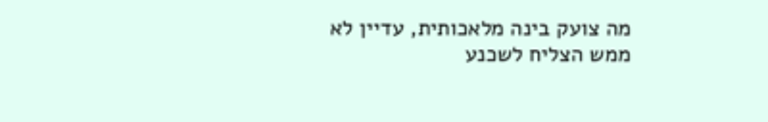מה צועק בינה מלאכותית, עדיין לא ממש הצליח לשכנע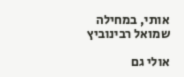אותי, במחילה
שמואל רבינוביץ

אולי גם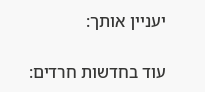יעניין אותך:

עוד בחדשות חרדים: